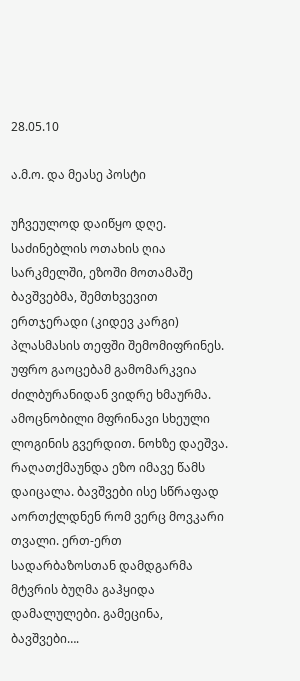28.05.10

ა.მ.ო. და მეასე პოსტი

უჩვეულოდ დაიწყო დღე. საძინებლის ოთახის ღია სარკმელში, ეზოში მოთამაშე ბავშვებმა, შემთხვევით ერთჯერადი (კიდევ კარგი) პლასმასის თეფში შემომიფრინეს. უფრო გაოცებამ გამომარკვია ძილბურანიდან ვიდრე ხმაურმა. ამოცნობილი მფრინავი სხეული ლოგინის გვერდით. ნოხზე დაეშვა. რაღათქმაუნდა ეზო იმავე წამს დაიცალა. ბავშვები ისე სწრაფად აორთქლდნენ რომ ვერც მოვკარი თვალი. ერთ-ერთ სადარბაზოსთან დამდგარმა მტვრის ბუღმა გაჰყიდა დამალულები. გამეცინა, ბავშვები….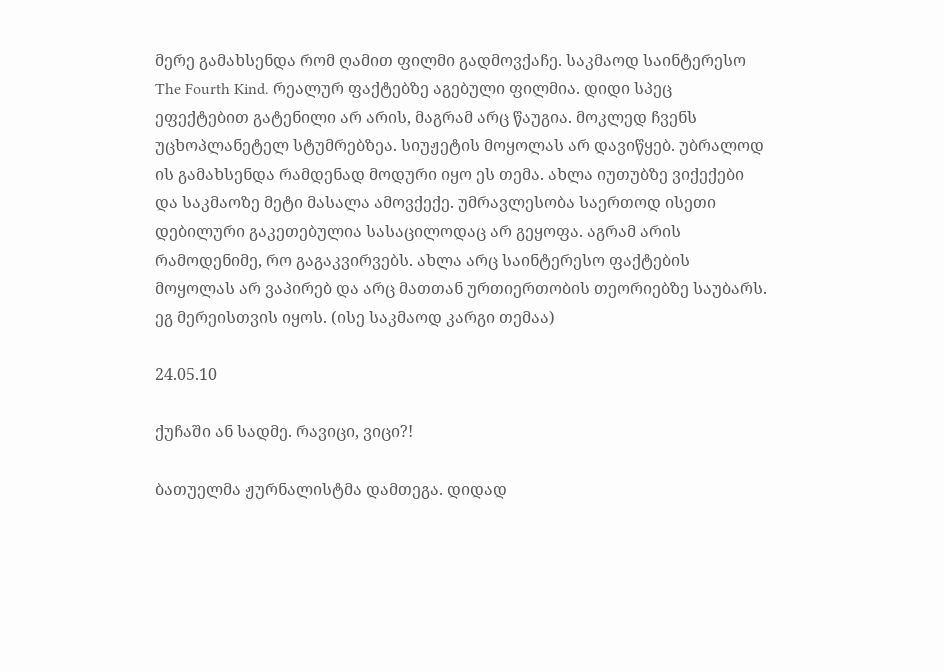მერე გამახსენდა რომ ღამით ფილმი გადმოვქაჩე. საკმაოდ საინტერესო The Fourth Kind. რეალურ ფაქტებზე აგებული ფილმია. დიდი სპეც ეფექტებით გატენილი არ არის, მაგრამ არც წაუგია. მოკლედ ჩვენს უცხოპლანეტელ სტუმრებზეა. სიუჟეტის მოყოლას არ დავიწყებ. უბრალოდ ის გამახსენდა რამდენად მოდური იყო ეს თემა. ახლა იუთუბზე ვიქექები და საკმაოზე მეტი მასალა ამოვქექე. უმრავლესობა საერთოდ ისეთი დებილური გაკეთებულია სასაცილოდაც არ გეყოფა. აგრამ არის რამოდენიმე, რო გაგაკვირვებს. ახლა არც საინტერესო ფაქტების მოყოლას არ ვაპირებ და არც მათთან ურთიერთობის თეორიებზე საუბარს. ეგ მერეისთვის იყოს. (ისე საკმაოდ კარგი თემაა)

24.05.10

ქუჩაში ან სადმე. რავიცი, ვიცი?!

ბათუელმა ჟურნალისტმა დამთეგა. დიდად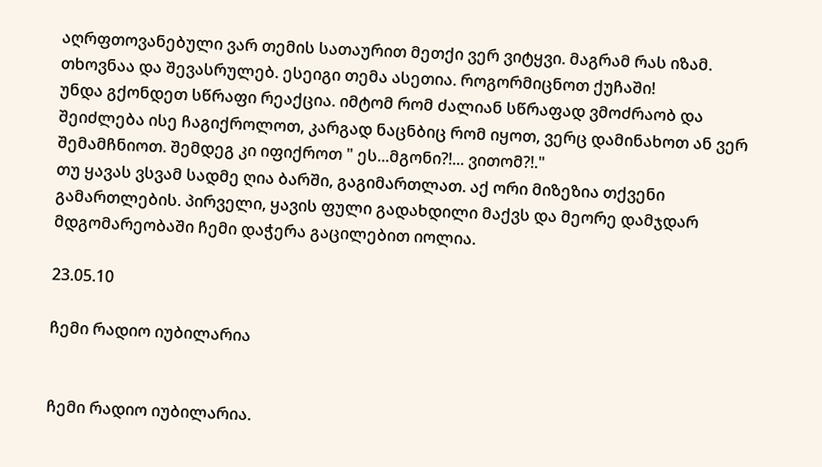აღრფთოვანებული ვარ თემის სათაურით მეთქი ვერ ვიტყვი. მაგრამ რას იზამ. თხოვნაა და შევასრულებ. ესეიგი თემა ასეთია. როგორმიცნოთ ქუჩაში!
უნდა გქონდეთ სწრაფი რეაქცია. იმტომ რომ ძალიან სწრაფად ვმოძრაობ და შეიძლება ისე ჩაგიქროლოთ, კარგად ნაცნბიც რომ იყოთ, ვერც დამინახოთ ან ვერ შემამჩნიოთ. შემდეგ კი იფიქროთ " ეს...მგონი?!... ვითომ?!."
თუ ყავას ვსვამ სადმე ღია ბარში, გაგიმართლათ. აქ ორი მიზეზია თქვენი გამართლების. პირველი, ყავის ფული გადახდილი მაქვს და მეორე დამჯდარ მდგომარეობაში ჩემი დაჭერა გაცილებით იოლია.

23.05.10

ჩემი რადიო იუბილარია


ჩემი რადიო იუბილარია.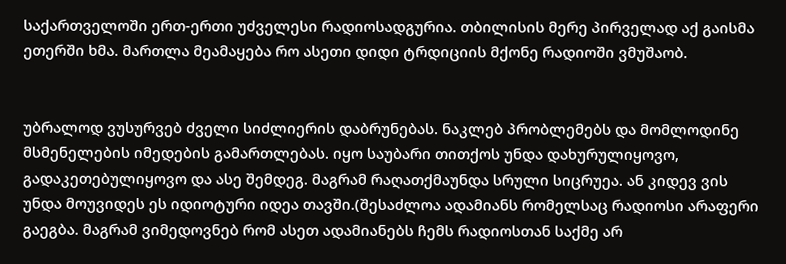საქართველოში ერთ-ერთი უძველესი რადიოსადგურია. თბილისის მერე პირველად აქ გაისმა ეთერში ხმა. მართლა მეამაყება რო ასეთი დიდი ტრდიციის მქონე რადიოში ვმუშაობ.


უბრალოდ ვუსურვებ ძველი სიძლიერის დაბრუნებას. ნაკლებ პრობლემებს და მომლოდინე მსმენელების იმედების გამართლებას. იყო საუბარი თითქოს უნდა დახურულიყოვო, გადაკეთებულიყოვო და ასე შემდეგ. მაგრამ რაღათქმაუნდა სრული სიცრუეა. ან კიდევ ვის უნდა მოუვიდეს ეს იდიოტური იდეა თავში.(შესაძლოა ადამიანს რომელსაც რადიოსი არაფერი გაეგბა. მაგრამ ვიმედოვნებ რომ ასეთ ადამიანებს ჩემს რადიოსთან საქმე არ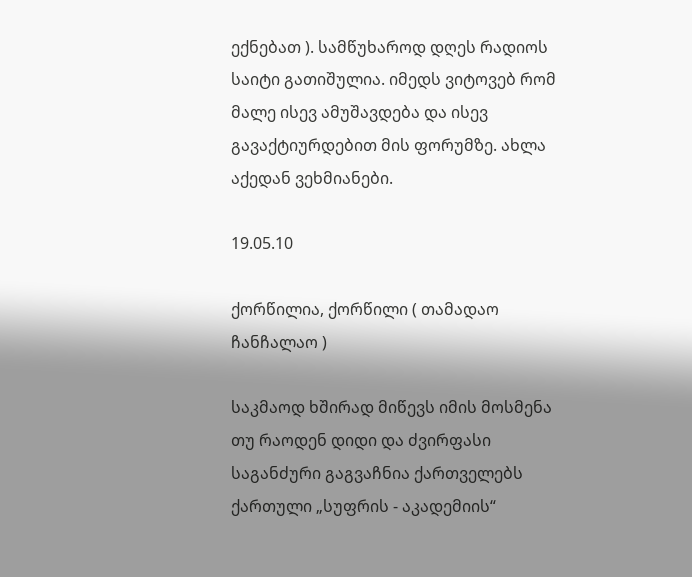ექნებათ ). სამწუხაროდ დღეს რადიოს საიტი გათიშულია. იმედს ვიტოვებ რომ მალე ისევ ამუშავდება და ისევ გავაქტიურდებით მის ფორუმზე. ახლა აქედან ვეხმიანები.

19.05.10

ქორწილია, ქორწილი ( თამადაო ჩანჩალაო )

საკმაოდ ხშირად მიწევს იმის მოსმენა თუ რაოდენ დიდი და ძვირფასი საგანძური გაგვაჩნია ქართველებს ქართული „სუფრის - აკადემიის“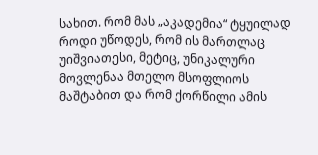სახით. რომ მას „აკადემია“ ტყუილად  როდი უწოდეს, რომ ის მართლაც უიშვიათესი, მეტიც, უნიკალური მოვლენაა მთელო მსოფლიოს მაშტაბით და რომ ქორწილი ამის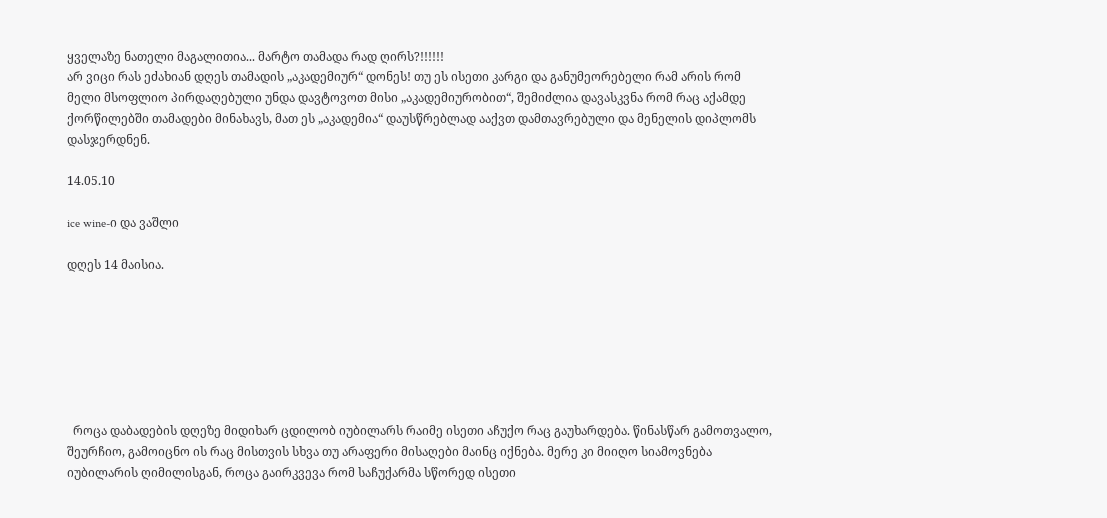ყველაზე ნათელი მაგალითია... მარტო თამადა რად ღირს?!!!!!!
არ ვიცი რას ეძახიან დღეს თამადის „აკადემიურ“ დონეს! თუ ეს ისეთი კარგი და განუმეორებელი რამ არის რომ მელი მსოფლიო პირდაღებული უნდა დავტოვოთ მისი „აკადემიურობით“, შემიძლია დავასკვნა რომ რაც აქამდე ქორწილებში თამადები მინახავს, მათ ეს „აკადემია“ დაუსწრებლად ააქვთ დამთავრებული და მენელის დიპლომს დასჯერდნენ.

14.05.10

ice wine-ი და ვაშლი

დღეს 14 მაისია.







  როცა დაბადების დღეზე მიდიხარ ცდილობ იუბილარს რაიმე ისეთი აჩუქო რაც გაუხარდება. წინასწარ გამოთვალო, შეურჩიო, გამოიცნო ის რაც მისთვის სხვა თუ არაფერი მისაღები მაინც იქნება. მერე კი მიიღო სიამოვნება იუბილარის ღიმილისგან, როცა გაირკვევა რომ საჩუქარმა სწორედ ისეთი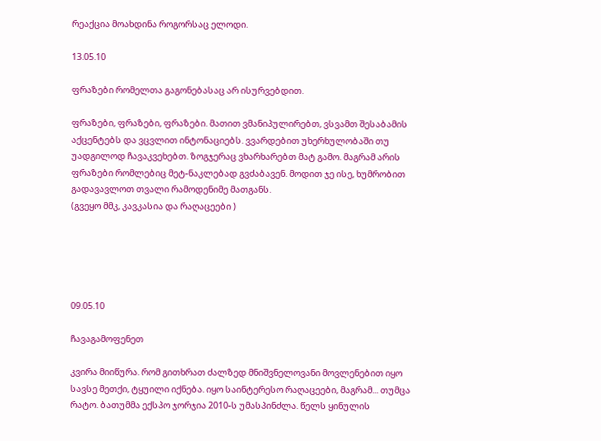რეაქცია მოახდინა როგორსაც ელოდი.

13.05.10

ფრაზები რომელთა გაგონებასაც არ ისურვებდით.

ფრაზები, ფრაზები, ფრაზები. მათით ვმანიპულირებთ, ვსვამთ შესაბამის აქცენტებს და ვცვლით ინტონაციებს. ვვარდებით უხერხულობაში თუ უადგილოდ ჩავაკვეხებთ. ზოგჯერაც ვხარხარებთ მატ გამო. მაგრამ არის ფრაზები რომლებიც მეტ-ნაკლებად გვძაბავენ. მოდით ჯე ისე, ხუმრობით გადავავლოთ თვალი რამოდენიმე მათგანს.
(გვეყო მმკ, კავკასია და რაღაცეები )





09.05.10

ჩავაგამოფენეთ

კვირა მიიწურა. რომ გითხრათ ძალზედ მნიშვნელოვანი მოვლენებით იყო სავსე მეთქი, ტყუილი იქნება. იყო საინტერესო რაღაცეები, მაგრამ... თუმცა რატო. ბათუმმა ექსპო ჯორჯია 2010-ს უმასპინძლა. წელს ყინულის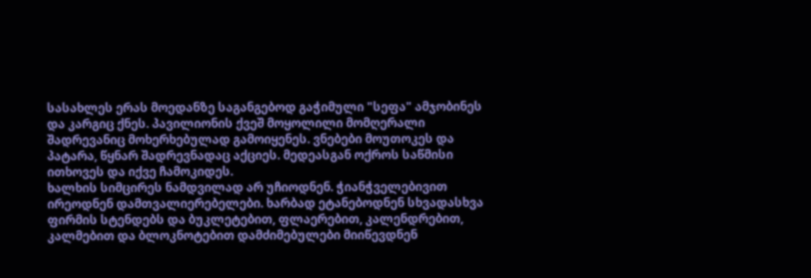სასახლეს ერას მოედანზე საგანგებოდ გაჭიმული "სეფა" ამჯობინეს და კარგიც ქნეს. პავილიონის ქვეშ მოყოლილი მომღერალი შადრევანიც მოხერხებულად გამოიყენეს. ვნებები მოუთოკეს და პატარა, წყნარ შადრევნადაც აქციეს. მედეასგან ოქროს საწმისი ითხოვეს და იქვე ჩამოკიდეს.
ხალხის სიმცირეს ნამდვილად არ უჩიოდნენ. ჭიანჭველებივით ირეოდნენ დამთვალიერებელები. ხარბად ეტანებოდნენ სხვადასხვა ფირმის სტენდებს და ბუკლეტებით, ფლაერებით, კალენდრებით, კალმებით და ბლოკნოტებით დამძიმებულები მიიწევდნენ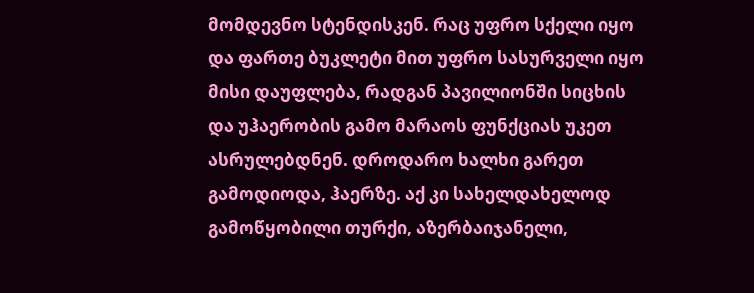მომდევნო სტენდისკენ. რაც უფრო სქელი იყო და ფართე ბუკლეტი მით უფრო სასურველი იყო მისი დაუფლება, რადგან პავილიონში სიცხის და უჰაერობის გამო მარაოს ფუნქციას უკეთ ასრულებდნენ. დროდარო ხალხი გარეთ გამოდიოდა, ჰაერზე. აქ კი სახელდახელოდ გამოწყობილი თურქი, აზერბაიჯანელი,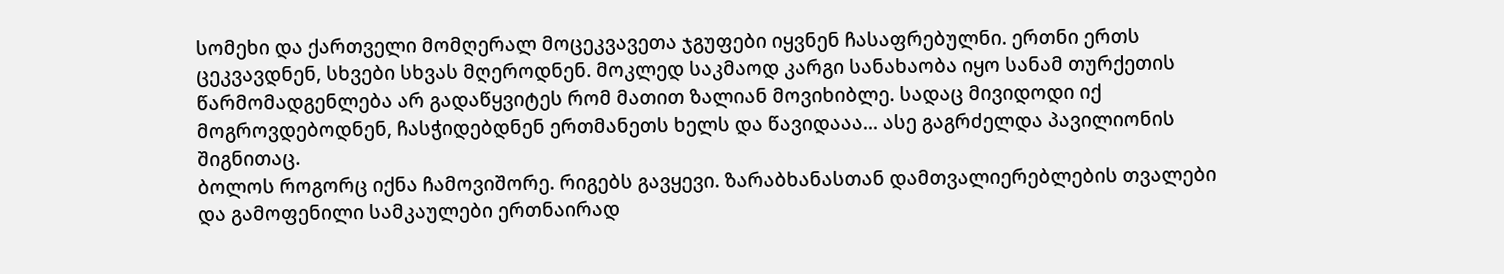სომეხი და ქართველი მომღერალ მოცეკვავეთა ჯგუფები იყვნენ ჩასაფრებულნი. ერთნი ერთს ცეკვავდნენ, სხვები სხვას მღეროდნენ. მოკლედ საკმაოდ კარგი სანახაობა იყო სანამ თურქეთის წარმომადგენლება არ გადაწყვიტეს რომ მათით ზალიან მოვიხიბლე. სადაც მივიდოდი იქ მოგროვდებოდნენ, ჩასჭიდებდნენ ერთმანეთს ხელს და წავიდააა... ასე გაგრძელდა პავილიონის შიგნითაც.
ბოლოს როგორც იქნა ჩამოვიშორე. რიგებს გავყევი. ზარაბხანასთან დამთვალიერებლების თვალები და გამოფენილი სამკაულები ერთნაირად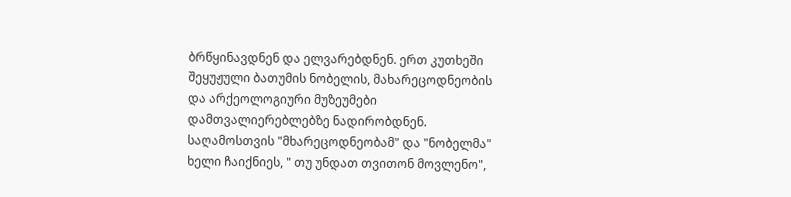ბრწყინავდნენ და ელვარებდნენ. ერთ კუთხეში შეყუჟული ბათუმის ნობელის, მახარეცოდნეობის და არქეოლოგიური მუზეუმები დამთვალიერებლებზე ნადირობდნენ. საღამოსთვის "მხარეცოდნეობამ" და "ნობელმა" ხელი ჩაიქნიეს, " თუ უნდათ თვითონ მოვლენო",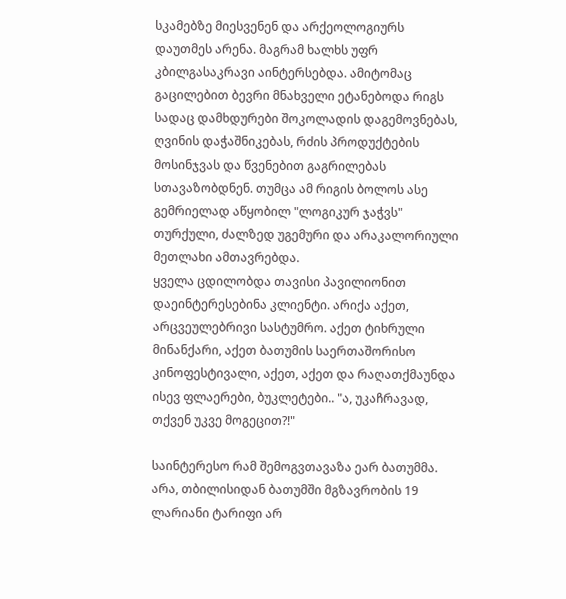სკამებზე მიესვენენ და არქეოლოგიურს დაუთმეს არენა. მაგრამ ხალხს უფრ კბილგასაკრავი აინტერსებდა. ამიტომაც გაცილებით ბევრი მნახველი ეტანებოდა რიგს სადაც დამხდურები შოკოლადის დაგემოვნებას, ღვინის დაჭაშნიკებას, რძის პროდუქტების მოსინჯვას და წვენებით გაგრილებას სთავაზობდნენ. თუმცა ამ რიგის ბოლოს ასე გემრიელად აწყობილ "ლოგიკურ ჯაჭვს" თურქული, ძალზედ უგემური და არაკალორიული მეთლახი ამთავრებდა.
ყველა ცდილობდა თავისი პავილიონით დაეინტერესებინა კლიენტი. არიქა აქეთ, არცვეულებრივი სასტუმრო. აქეთ ტიხრული მინანქარი, აქეთ ბათუმის საერთაშორისო კინოფესტივალი, აქეთ, აქეთ და რაღათქმაუნდა ისევ ფლაერები, ბუკლეტები.. "ა, უკაჩრავად, თქვენ უკვე მოგეცით?!"

საინტერესო რამ შემოგვთავაზა ეარ ბათუმმა. არა, თბილისიდან ბათუმში მგზავრობის 19 ლარიანი ტარიფი არ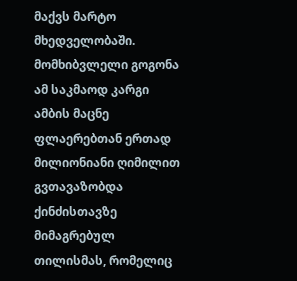მაქვს მარტო მხედველობაში. მომხიბვლელი გოგონა ამ საკმაოდ კარგი ამბის მაცნე ფლაერებთან ერთად მილიონიანი ღიმილით გვთავაზობდა ქინძისთავზე მიმაგრებულ თილისმას, რომელიც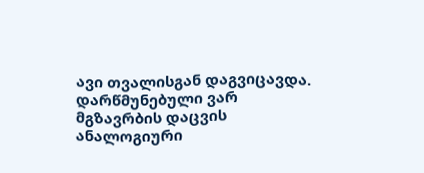ავი თვალისგან დაგვიცავდა. დარწმუნებული ვარ მგზავრბის დაცვის ანალოგიური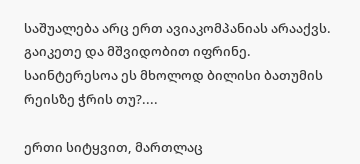საშუალება არც ერთ ავიაკომპანიას არააქვს. გაიკეთე და მშვიდობით იფრინე. საინტერესოა ეს მხოლოდ ბილისი ბათუმის რეისზე ჭრის თუ?....

ერთი სიტყვით, მართლაც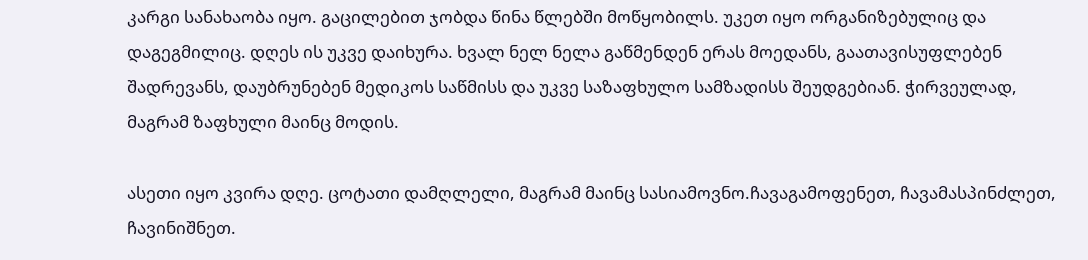კარგი სანახაობა იყო. გაცილებით ჯობდა წინა წლებში მოწყობილს. უკეთ იყო ორგანიზებულიც და დაგეგმილიც. დღეს ის უკვე დაიხურა. ხვალ ნელ ნელა გაწმენდენ ერას მოედანს, გაათავისუფლებენ შადრევანს, დაუბრუნებენ მედიკოს საწმისს და უკვე საზაფხულო სამზადისს შეუდგებიან. ჭირვეულად, მაგრამ ზაფხული მაინც მოდის.

ასეთი იყო კვირა დღე. ცოტათი დამღლელი, მაგრამ მაინც სასიამოვნო.ჩავაგამოფენეთ, ჩავამასპინძლეთ, ჩავინიშნეთ.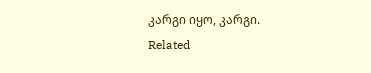კარგი იყო, კარგი.
Related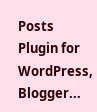Posts Plugin for WordPress, Blogger...